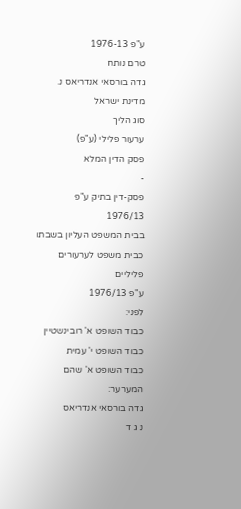ע"פ 1976-13
טרם נותח
גדה בורסאי אנדריאס נ. מדינת ישראל
סוג הליך
ערעור פלילי (ע"פ)
פסק הדין המלא
-
פסק-דין בתיק ע"פ 1976/13
בבית המשפט העליון בשבתו כבית משפט לערעורים פליליים
ע"פ 1976/13
לפני:
כבוד השופט א' רובינשטיין
כבוד השופט י' עמית
כבוד השופט א' שהם
המערער:
גדה בורסאי אנדריאס
נ ג ד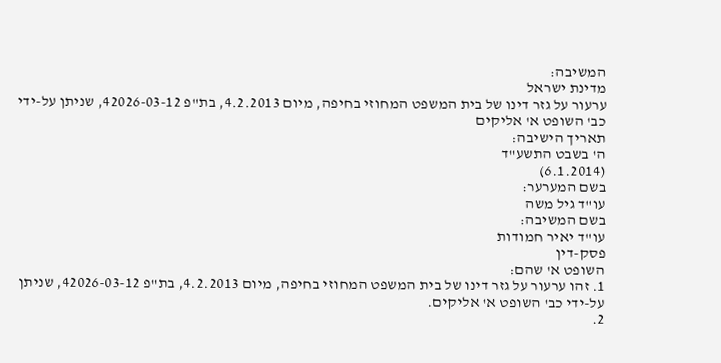המשיבה:
מדינת ישראל
ערעור על גזר דינו של בית המשפט המחוזי בחיפה, מיום 4.2.2013, בת"פ 42026-03-12, שניתן על-ידי כב' השופט א' אליקים
תאריך הישיבה:
ה' בשבט התשע"ד
(6.1.2014)
בשם המערער:
עו"ד גיל משה
בשם המשיבה:
עו"ד יאיר חמודות
פסק-דין
השופט א' שהם:
1. זהו ערעור על גזר דינו של בית המשפט המחוזי בחיפה, מיום 4.2.2013, בת"פ 42026-03-12, שניתן על-ידי כב' השופט א' אליקים.
2.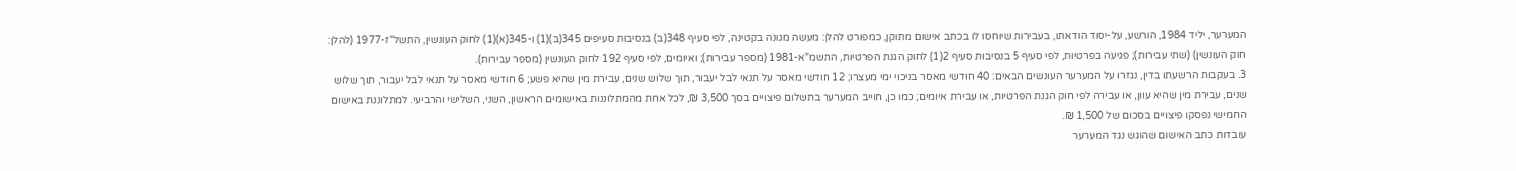המערער, יליד 1984, הורשע, על-יסוד הודאתו, בעבירות שיוחסו לו בכתב אישום מתוקן, כמפורט להלן: מעשה מגונה בקטינה, לפי סעיף 348(ב) בנסיבות סעיפים 345(ב)(1) ו-345(א)(1) לחוק העונשין, התשל"ז-1977 (להלן: חוק העונשין) (שתי עבירות); פגיעה בפרטיות, לפי סעיף 5 בנסיבות סעיף 2(1) לחוק הגנת הפרטיות, התשמ"א-1981 (מספר עבירות); ואיומים, לפי סעיף 192 לחוק העונשין (מספר עבירות).
3. בעקבות הרשעתו בדין, נגזרו על המערער העונשים הבאים: 40 חודשי מאסר בניכוי ימי מעצרו; 12 חודשי מאסר על תנאי לבל יעבור, תוך שלוש שנים, עבירת מין שהיא פשע; 6 חודשי מאסר על תנאי לבל יעבור, תוך שלוש שנים, עבירת מין שהיא עוון, או עבירה לפי חוק הגנת הפרטיות, או עבירת איומים; כמו כן, חוייב המערער בתשלום פיצויים בסך 3,500 ₪, לכל אחת מהמתלוננות באישומים הראשון, השני, השלישי והרביעי. למתלוננת באישום החמישי נפסקו פיצויים בסכום של 1,500 ₪.
עובדות כתב האישום שהוגש נגד המערער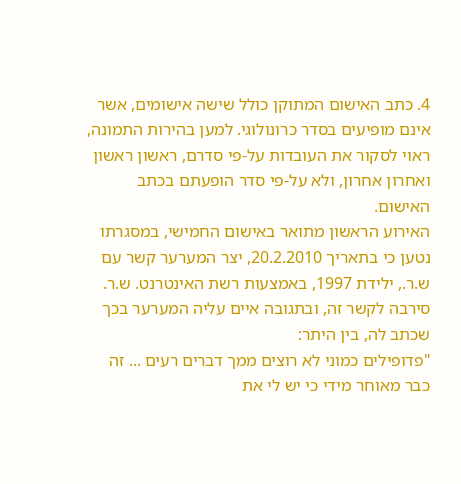4. כתב האישום המתוקן כולל שישה אישומים, אשר אינם מופיעים בסדר כרונולוגי. למען בהירות התמונה, ראוי לסקור את העובדות על-פי סדרם, ראשון ראשון ואחרון אחרון, ולא על-פי סדר הופעתם בכתב האישום.
האירוע הראשון מתואר באישום החמישי, במסגרתו נטען כי בתאריך 20.2.2010, יצר המערער קשר עם ש.ר., ילידת 1997, באמצעות רשת האינטרנט. ש.ר. סירבה לקשר זה, ובתגובה איים עליה המערער בכך שכתב לה, בין היתר:
"פדופילים כמוני לא רוצים ממך דברים רעים ... זה כבר מאוחר מידי כי יש לי את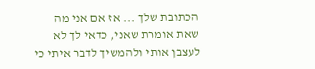הכתובת שלך ... אז אם אני מה שאת אומרת שאני, כדאי לך לא לעצבן אותי ולהמשיך לדבר איתי כי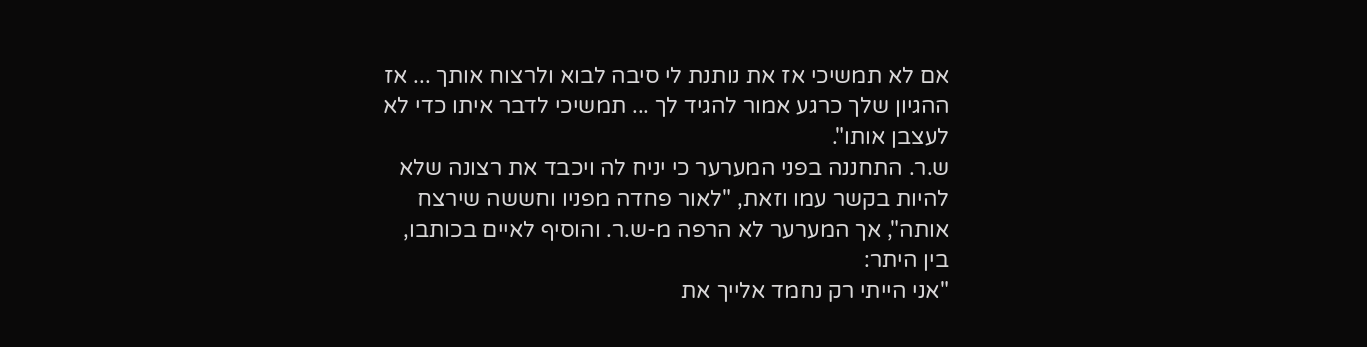אם לא תמשיכי אז את נותנת לי סיבה לבוא ולרצוח אותך ... אז ההגיון שלך כרגע אמור להגיד לך ... תמשיכי לדבר איתו כדי לא לעצבן אותו".
ש.ר. התחננה בפני המערער כי יניח לה ויכבד את רצונה שלא להיות בקשר עמו וזאת, "לאור פחדה מפניו וחששה שירצח אותה", אך המערער לא הרפה מ-ש.ר. והוסיף לאיים בכותבו, בין היתר:
"אני הייתי רק נחמד אלייך את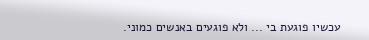עכשיו פוגעת בי ... ולא פוגעים באנשים כמוני.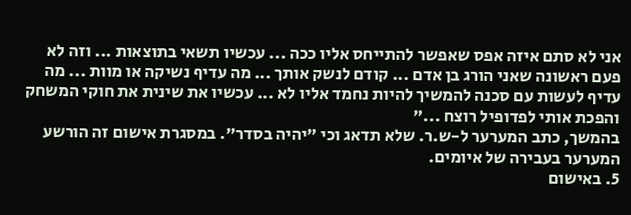אני לא סתם איזה אפס שאפשר להתייחס אליו ככה ... עכשיו תשאי בתוצאות ... וזה לא פעם ראשונה שאני הורג בן אדם ... קודם לנשק אותך ... מה עדיף נשיקה או מוות ... מה עדיף לעשות עם סכנה להמשיך להיות נחמד אליו לא ... עכשיו את שינית את חוקי המשחק והפכת אותי לפדופיל רוצח ..."
בהמשך, כתב המערער ל-ש.ר. שלא תדאג וכי "יהיה בסדר". במסגרת אישום זה הורשע המערער בעבירה של איומים.
5. באישום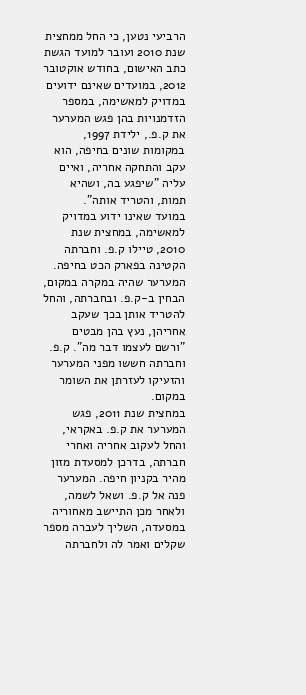הרביעי נטען, כי החל ממחצית שנת 2010 ועובר למועד הגשת כתב האישום, בחודש אוקטובר 2012, במועדים שאינם ידועים במדויק למאשימה, במספר הזדמנויות בהן פגש המערער את ק.פ., ילידת 1997, במקומות שונים בחיפה, הוא עקב והתחקה אחריה, ואיים עליה "שיפגע בה, ושהיא תמות, והטריד אותה".
במועד שאינו ידוע במדויק למאשימה, במחצית שנת 2010, טיילו ק.פ. וחברתה הקטינה בפארק הכט בחיפה. המערער שהיה במקרה במקום, הבחין ב-ק.פ. ובחברתה, והחל להטריד אותן בכך שעקב אחריהן, נעץ בהן מבטים "ורשם לעצמו דבר מה". ק.פ. וחברתה חששו מפני המערער והזעיקו לעזרתן את השומר במקום.
במחצית שנת 2011, פגש המערער את ק.פ. באקראי, והחל לעקוב אחריה ואחרי חברתה, בדרכן למסעדת מזון מהיר בקניון חיפה. המערער פנה אל ק.פ. ושאל לשמה, ולאחר מכן התיישב מאחוריה במסעדה, השליך לעברה מספר שקלים ואמר לה ולחברתה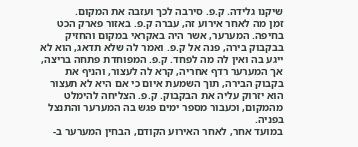שיקנו גלידה. ק.פ. סירבה לכך ועזבה את המקום.
זמן מה לאחר אירוע זה, עברה ק.פ. באזור פארק הכט בחיפה. המערער, אשר היה באקראי במקום והחזיק בבקבוק בירה, פנה אל ק.פ. ואמר לה שלא תדאג, הוא לא ייגע בה ואין לה מה לפחד. ק.פ. המפוחדת פתחה בריצה, אך המערער רדף אחריה, קרא לה לעצור, והניף את בקבוק הבירה, תוך השמעת איום כי אם היא לא תעצור הוא יזרוק עליה את הבקבוק. ק.פ. הצליחה להימלט מהמקום, וכעבור מספר ימים פגש בה המערער והתנצל בפניה.
במועד אחר, לאחר האירוע הקודם, הבחין המערער ב-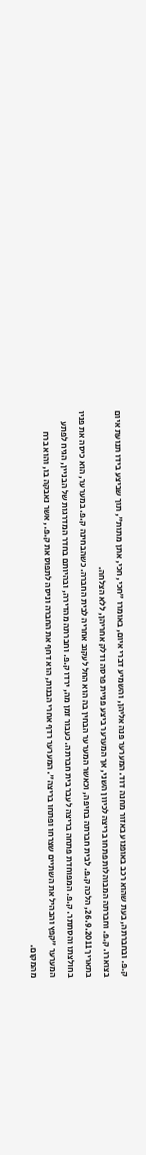ק.פ. ובחברתה, בעת שהוא רכב באופנוע באזור מחנה דוד. המערער פנה אליהן, והשמיע דברי איום, באומרו "חכי, חכי, אתן מתות", תוך שביצע בידו תנועת איום בצוארו. ק.פ. וחברתה המבוהלות פתחו בריצה לכיוון השני, אך המערער ביצע פניית פרסה ודלק אחריהן, ללא הצלחה.
בתאריך 26.9.2011, הלכה ק.פ. לבית חברתה בחיפה, וכאשר המערער הבחין בה הוא החל לעקוב אחריה לבית החברה. כשהבחינה ק.פ. במערער, הוא כיסה את פניו בחולצתו והסתתר. ק.פ. המפוחדת פתחה בריצה לעבר בית חברתה. כעבור זמן מה, ירדו ק.פ. וחברתה מהדירה, ובהיותם בחדר המדרגות של הבניין, הגיח לפתע המערער "קפץ והבהיל את השתיים שצרחו ופתחו בריצה". המערער רדף אחרי הבנות, הוא דחף את החברה וניסה לתפוס את ק.פ., אשר נאבקה בו, והוא ברח מהמקום.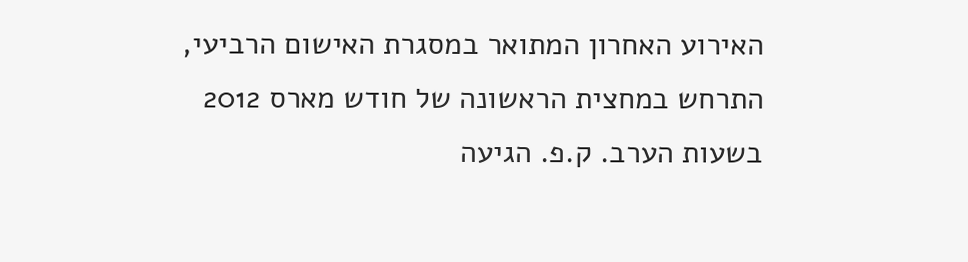האירוע האחרון המתואר במסגרת האישום הרביעי, התרחש במחצית הראשונה של חודש מארס 2012 בשעות הערב. ק.פ. הגיעה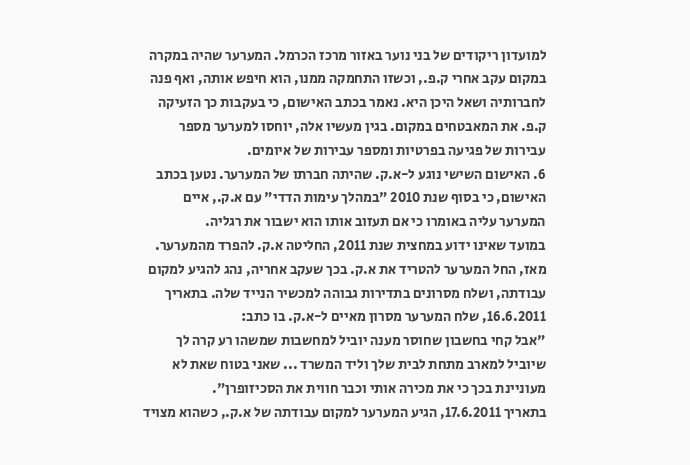למועדון ריקודים של בני נוער באזור מרכז הכרמל. המערער שהיה במקרה במקום עקב אחרי ק.פ., וכשזו התחמקה ממנו, הוא חיפש אותה, ואף פנה לחברותיה ושאל היכן היא. נאמר בכתב האישום, כי בעקבות כך הזעיקה ק.פ. את המאבטחים במקום. בגין מעשיו אלה, יוחסו למערער מספר עבירות של פגיעה בפרטיות ומספר עבירות של איומים.
6. האישום השישי נוגע ל-א.ק. שהיתה חברתו של המערער. נטען בכתב האישום, כי בסוף שנת 2010 "במהלך עימות הדדי" עם א.ק., איים המערער עליה באומרו כי אם תעזוב אותו הוא ישבור את רגליה.
במועד שאינו ידוע במחצית שנת 2011, החליטה א.ק. להפרד מהמערער. מאז, החל המערער להטריד את א.ק. בכך שעקב אחריה, נהג להגיע למקום עבודתה, ושלח מסרונים בתדירות גבוהה למכשיר הנייד שלה. בתאריך 16.6.2011, שלח המערער מסרון מאיים ל-א.ק. בו כתב:
"אבל קחי בחשבון שחוסר מענה יוביל למחשבות שמשהו רע קרה לך שיוביל למארב מתחת לבית שלך וליד המשרד ... שאני בטוח שאת לא מעוניינת בכך כי את מכירה אותי וכבר חווית את הסכיזופרן".
בתאריך 17.6.2011, הגיע המערער למקום עבודתה של א.ק., כשהוא מצויד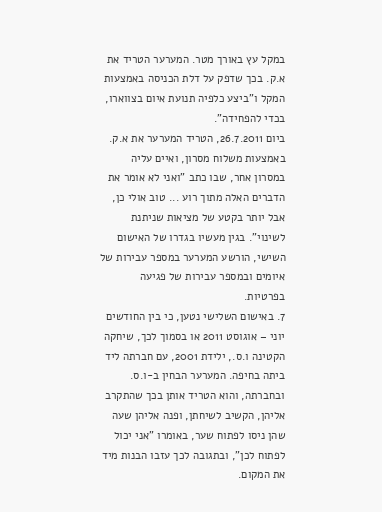במקל עץ באורך מטר. המערער הטריד את א.ק. בכך שדפק על דלת הכניסה באמצעות המקל ו"ביצע כלפיה תנועת איום בצווארו, בכדי להפחידה".
ביום 26.7.2011, הטריד המערער את א.ק. באמצעות משלוח מסרון, ואיים עליה במסרון אחר, שבו כתב "ואני לא אומר את הדברים האלה מתוך רוע ... טוב אולי כן, אבל יותר בקטע של מציאות שניתנת לשינוי". בגין מעשיו בגדרו של האישום השישי, הורשע המערער במספר עבירות של איומים ובמספר עבירות של פגיעה בפרטיות.
7. באישום השלישי נטען, כי בין החודשים יוני – אוגוסט 2011 או בסמוך לכך, שיחקה הקטינה ו.ס., ילידת 2001, עם חברתה ליד ביתה בחיפה. המערער הבחין ב-ו.ס. ובחברתה, והוא הטריד אותן בכך שהתקרב אליהן, הקשיב לשיחתן, ופנה אליהן שעה שהן ניסו לפתוח שער, באומרו "אני יכול לפתוח לכן", ובתגובה לכך עזבו הבנות מיד את המקום.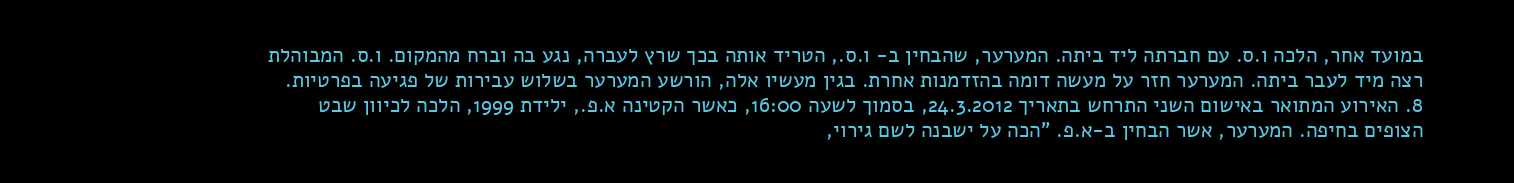במועד אחר, הלכה ו.ס. עם חברתה ליד ביתה. המערער, שהבחין ב- ו.ס., הטריד אותה בכך שרץ לעברה, נגע בה וברח מהמקום. ו.ס. המבוהלת רצה מיד לעבר ביתה. המערער חזר על מעשה דומה בהזדמנות אחרת. בגין מעשיו אלה, הורשע המערער בשלוש עבירות של פגיעה בפרטיות.
8. האירוע המתואר באישום השני התרחש בתאריך 24.3.2012, בסמוך לשעה 16:00, כאשר הקטינה א.פ., ילידת 1999, הלכה לכיוון שבט הצופים בחיפה. המערער, אשר הבחין ב-א.פ. "הכה על ישבנה לשם גירוי,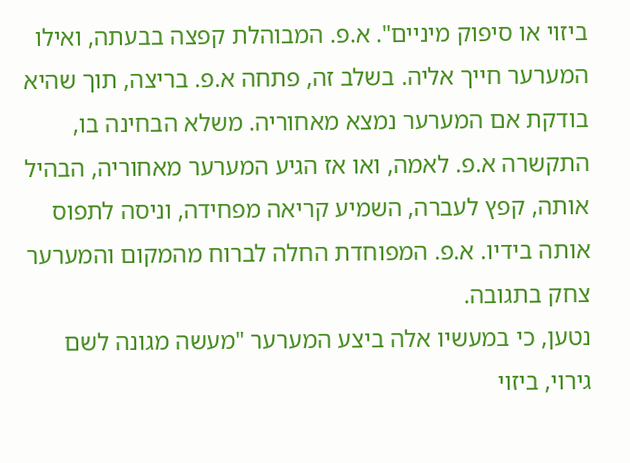ביזוי או סיפוק מיניים". א.פ. המבוהלת קפצה בבעתה, ואילו המערער חייך אליה. בשלב זה, פתחה א.פ. בריצה, תוך שהיא בודקת אם המערער נמצא מאחוריה. משלא הבחינה בו, התקשרה א.פ. לאמה, ואו אז הגיע המערער מאחוריה, הבהיל אותה, קפץ לעברה, השמיע קריאה מפחידה, וניסה לתפוס אותה בידיו. א.פ. המפוחדת החלה לברוח מהמקום והמערער צחק בתגובה.
נטען, כי במעשיו אלה ביצע המערער "מעשה מגונה לשם גירוי, ביזוי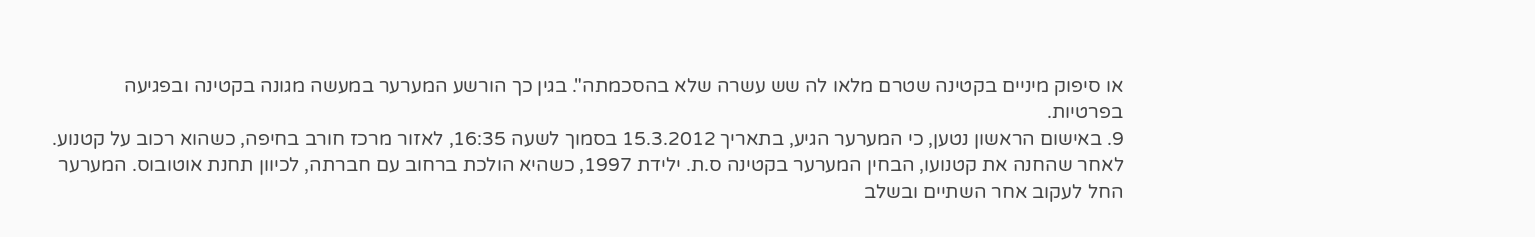או סיפוק מיניים בקטינה שטרם מלאו לה שש עשרה שלא בהסכמתה". בגין כך הורשע המערער במעשה מגונה בקטינה ובפגיעה בפרטיות.
9. באישום הראשון נטען, כי המערער הגיע, בתאריך 15.3.2012 בסמוך לשעה 16:35, לאזור מרכז חורב בחיפה, כשהוא רכוב על קטנוע. לאחר שהחנה את קטנועו, הבחין המערער בקטינה ס.ת. ילידת 1997, כשהיא הולכת ברחוב עם חברתה, לכיוון תחנת אוטובוס. המערער החל לעקוב אחר השתיים ובשלב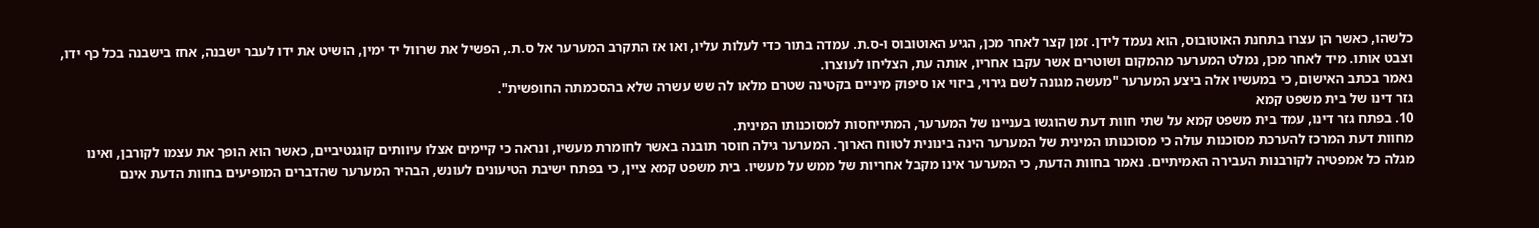כלשהו, כאשר הן עצרו בתחנת האוטובוס, הוא נעמד לידן. זמן קצר לאחר מכן, הגיע האוטובוס ו-ס.ת. עמדה בתור כדי לעלות עליו, ואו אז התקרב המערער אל ס.ת., הפשיל את שרוול יד ימין, הושיט את ידו לעבר ישבנה, אחז בישבנה בכל כף ידו, וצבט אותו. מיד לאחר מכן, נמלט המערער מהמקום ושוטרים אשר עקבו אחריו, אותה עת, הצליחו לעוצרו.
נאמר בכתב האישום, כי במעשיו אלה ביצע המערער "מעשה מגונה לשם גירוי, ביזוי או סיפוק מיניים בקטינה שטרם מלאו לה שש עשרה שלא בהסכמתה החופשית".
גזר דינו של בית משפט קמא
10. בפתח גזר דינו, עמד בית משפט קמא על שתי חוות דעת שהוגשו בעניינו של המערער, המתייחסות למסוכנותו המינית.
מחוות דעת המרכז להערכת מסוכנות עולה כי מסוכנותו המינית של המערער הינה בינונית לטווח הארוך. המערער גילה חוסר תובנה באשר לחומרת מעשיו, ונראה כי קיימים אצלו עיוותים קוגנטיביים, כאשר הוא הופך את עצמו לקורבן, ואינו מגלה כל אמפטיה לקורבנות העבירה האמיתיים. נאמר בחוות הדעת, כי המערער אינו מקבל אחריות של ממש על מעשיו. בית משפט קמא ציין, כי בפתח ישיבת הטיעונים לעונש, הבהיר המערער שהדברים המופיעים בחוות הדעת אינם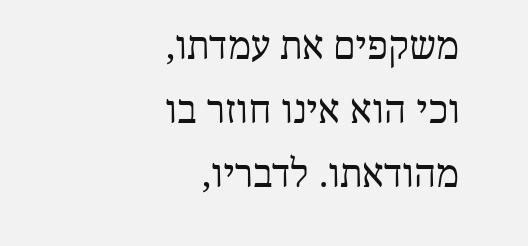משקפים את עמדתו, וכי הוא אינו חוזר בו מהודאתו. לדבריו,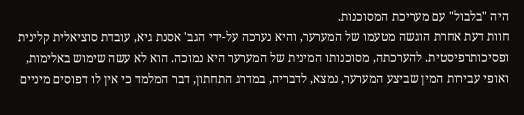היה "בלבול" עם מעריכת המסוכנות.
חוות דעת אחרת הוגשה מטעמו של המערער, והיא נערכה על-ידי הגב' אסנת גיא, עובדת סוציאלית קלינית ופסיכותרפיסטית. להערכתה, מסוכנותו המינית של המערער היא נמוכה. הוא לא עשה שימוש באלימות, ואופי עבירות המין שביצע המערער, נמצא, לדבריה, במדרג התחתון, דבר המלמד כי אין לו דפוסים מיניים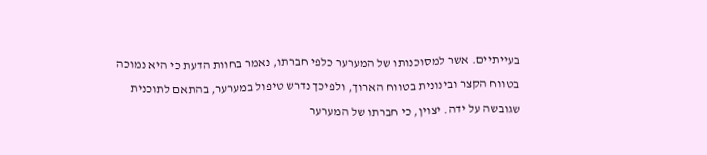בעייתיים. אשר למסוכנותו של המערער כלפי חברתו, נאמר בחוות הדעת כי היא נמוכה בטווח הקצר ובינונית בטווח הארוך, ולפיכך נדרש טיפול במערער, בהתאם לתוכנית שגובשה על ידה. יצוין, כי חברתו של המערער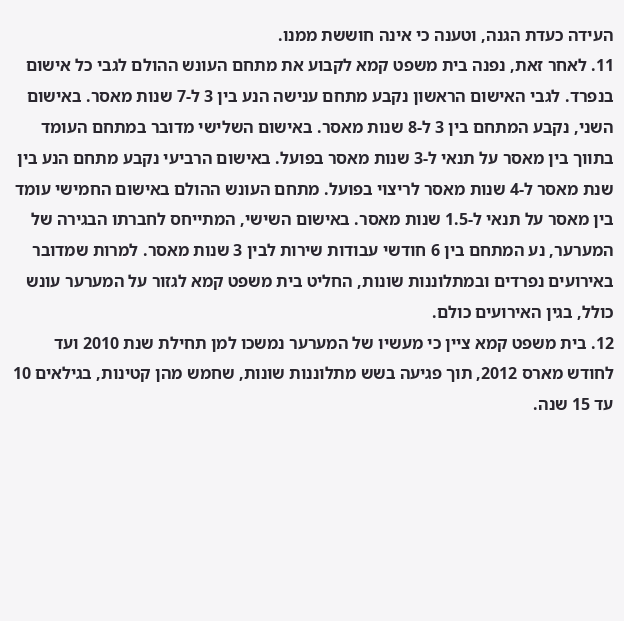העידה כעדת הגנה, וטענה כי אינה חוששת ממנו.
11. לאחר זאת, נפנה בית משפט קמא לקבוע את מתחם העונש ההולם לגבי כל אישום בנפרד. לגבי האישום הראשון נקבע מתחם ענישה הנע בין 3 ל-7 שנות מאסר. באישום השני, נקבע המתחם בין 3 ל-8 שנות מאסר. באישום השלישי מדובר במתחם העומד בתווך בין מאסר על תנאי ל-3 שנות מאסר בפועל. באישום הרביעי נקבע מתחם הנע בין שנת מאסר ל-4 שנות מאסר לריצוי בפועל. מתחם העונש ההולם באישום החמישי עומד בין מאסר על תנאי ל-1.5 שנות מאסר. באישום השישי, המתייחס לחברתו הבגירה של המערער, נע המתחם בין 6 חודשי עבודות שירות לבין 3 שנות מאסר. למרות שמדובר באירועים נפרדים ובמתלוננות שונות, החליט בית משפט קמא לגזור על המערער עונש כולל, בגין האירועים כולם.
12. בית משפט קמא ציין כי מעשיו של המערער נמשכו למן תחילת שנת 2010 ועד לחודש מארס 2012, תוך פגיעה בשש מתלוננות שונות, שחמש מהן קטינות, בגילאים 10 עד 15 שנה.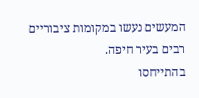המעשים נעשו במקומות ציבוריים רבים בעיר חיפה.
בהתייחסו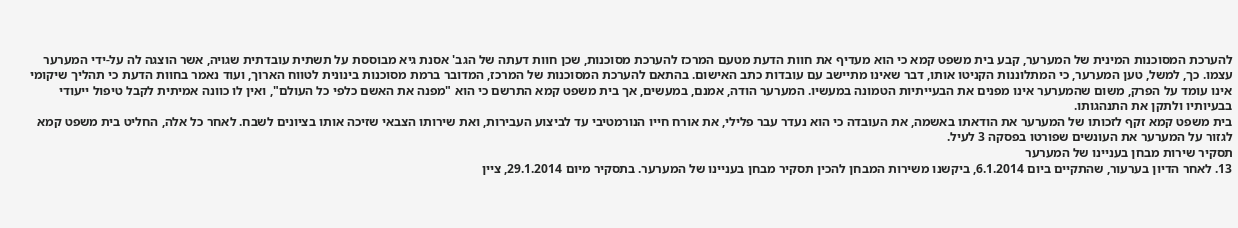להערכת המסוכנות המינית של המערער, קבע בית משפט קמא כי הוא מעדיף את חוות הדעת מטעם המרכז להערכת מסוכנות, שכן חוות דעתה של הגב' אסנת גיא מבוססת על תשתית עובדתית שגויה, אשר הוצגה לה על-ידי המערער עצמו. כך, למשל, טען המערער, כי המתלוננות הקניטו אותו, דבר שאינו מתיישב עם עובדות כתב האישום. בהתאם להערכת המסוכנות של המרכז, המדובר ברמת מסוכנות בינונית לטווח הארוך, ועוד נאמר בחוות הדעת כי תהליך שיקומי אינו עומד על הפרק, משום שהמערער אינו מפנים את הבעייתיות הטמונה במעשיו. המערער הודה, אמנם, במעשים, אך בית משפט קמא התרשם כי הוא "מפנה את האשם כלפי כל העולם", ואין לו כוונה אמיתית לקבל טיפול ייעודי בבעיותיו ולתקן את התנהגותו.
בית משפט קמא זקף לזכותו של המערער את הודאתו באשמה, את העובדה כי הוא נעדר עבר פלילי, את אורח חייו הנורמטיבי עד לביצוע העבירות, ואת שירותו הצבאי שזיכה אותו בציונים לשבח. לאחר כל אלה, החליט בית משפט קמא לגזור על המערער את העונשים שפורטו בפסקה 3 לעיל.
תסקיר שירות מבחן בעניינו של המערער
13. לאחר הדיון בערעור, שהתקיים ביום 6.1.2014, ביקשנו משירות המבחן להכין תסקיר מבחן בעניינו של המערער. בתסקיר מיום 29.1.2014, ציין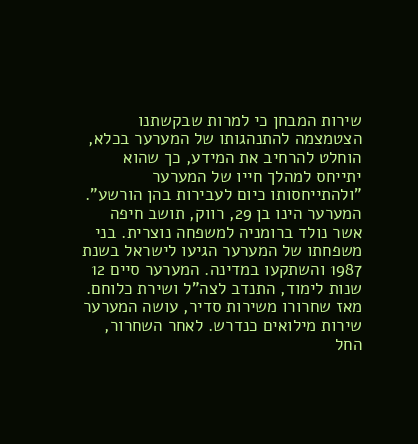שירות המבחן כי למרות שבקשתנו הצטמצמה להתנהגותו של המערער בכלא, הוחלט להרחיב את המידע, כך שהוא יתייחס למהלך חייו של המערער "ולהתייחסותו כיום לעבירות בהן הורשע".
המערער הינו בן 29, רווק, תושב חיפה אשר נולד ברומניה למשפחה נוצרית. בני משפחתו של המערער הגיעו לישראל בשנת 1987 והשתקעו במדינה. המערער סיים 12 שנות לימוד, התנדב לצה"ל ושירת כלוחם. מאז שחרורו משירות סדיר, עושה המערער שירות מילואים כנדרש. לאחר השחרור, החל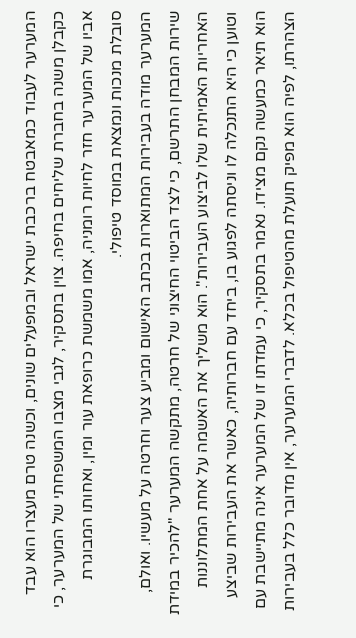המערער לעבוד כמאבטח ברכבת ישראל ובמפעלים שונים, וכשנה טרם מעצרו הוא עבד כקבלן משנה בחברת שליחים בחיפה. צוין בתסקיר, לגבי מצבו המשפחתי של המערער, כי אביו של המערער חזר לחיות רומניה, אמו משמשת כרופאת עור ומין, ואחותו המבוגרת סובלת מנכות ונמצאת במוסד טיפולי.
המערער מודה בעבירות המתוארות בכתב האישום ומביע צער וחרטה על מעשיו. ואולם, שירות המבחן התרשם, כי לצד הביטוי החיצוני של חרטה, מתקשה המערער "להכיר במידת האחריות האמיתית שלו לביצוע העבירות". הוא משליך את האשמה על אחת המתלוננות וטוען כי היא התנכלה לו וניסתה לפגוע בו, ביחד עם חברותיה, כאשר את העבירות שביצע הוא תיאר כמעשה נקם מצידו. נאמר בתסקיר, כי עמדתו זו של המערער אינה מתיישבת עם הצהרתו, לפיה הוא מפיק תועלת מהטיפול בכלא. לדברי המערער, אין מדובר כלל בעבירות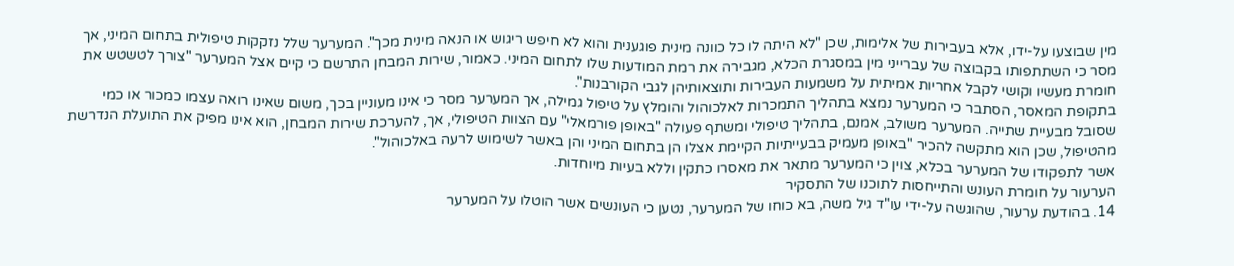מין שבוצעו על-ידו, אלא בעבירות של אלימות, שכן "לא היתה לו כל כוונה מינית פוגענית והוא לא חיפש ריגוש או הנאה מינית מכך". המערער שלל נזקקות טיפולית בתחום המיני, אך מסר כי השתתפותו בקבוצה של עברייני מין במסגרת הכלא, מגבירה את רמת המודעות שלו לתחום המיני. כאמור, שירות המבחן התרשם כי קיים אצל המערער "צורך לטשטש את חומרת מעשיו וקושי לקבל אחריות אמיתית על משמעות העבירות ותוצאותיהן לגבי הקורבנות".
בתקופת המאסר, הסתבר כי המערער נמצא בתהליך התמכרות לאלכוהול והומלץ על טיפול גמילה, אך המערער מסר כי אינו מעוניין בכך, משום שאינו רואה עצמו כמכור או כמי שסובל מבעיית שתייה. המערער משולב, אמנם, בתהליך טיפולי ומשתף פעולה "באופן פורמאלי" עם הצוות הטיפולי, אך, להערכת שירות המבחן, הוא אינו מפיק את התועלת הנדרשת מהטיפול, שכן הוא מתקשה להכיר "באופן מעמיק בבעייתיות הקיימת אצלו הן בתחום המיני והן באשר לשימוש לרעה באלכוהול".
אשר לתפקודו של המערער בכלא, צוין כי המערער מתאר את מאסרו כתקין וללא בעיות מיוחדות.
הערעור על חומרת העונש והתייחסות לתוכנו של התסקיר
14. בהודעת ערעור, שהוגשה על-ידי עו"ד גיל משה, בא כוחו של המערער, נטען כי העונשים אשר הוטלו על המערער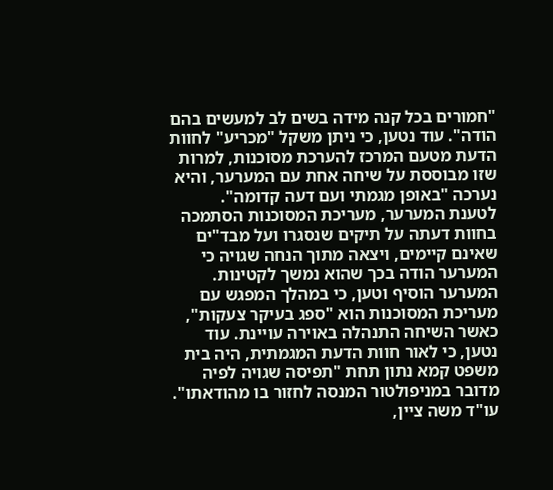"חמורים בכל קנה מידה בשים לב למעשים בהם הודה". עוד נטען, כי ניתן משקל "מכריע" לחוות הדעת מטעם המרכז להערכת מסוכנות, למרות שזו מבוססת על שיחה אחת עם המערער, והיא נערכה "באופן מגמתי ועם דעה קדומה". לטענת המערער, מעריכת המסוכנות הסתמכה בחוות דעתה על תיקים שנסגרו ועל מבד"ים שאינם קיימים, ויצאה מתוך הנחה שגויה כי המערער הודה בכך שהוא נמשך לקטינות. המערער הוסיף וטען, כי במהלך המפגש עם מעריכת המסוכנות הוא "ספג בעיקר צעקות", כאשר השיחה התנהלה באוירה עויינת. עוד נטען, כי לאור חוות הדעת המגמתית, היה בית משפט קמא נתון תחת "תפיסה שגויה לפיה מדובר במניפולטור המנסה לחזור בו מהודאתו".
עו"ד משה ציין,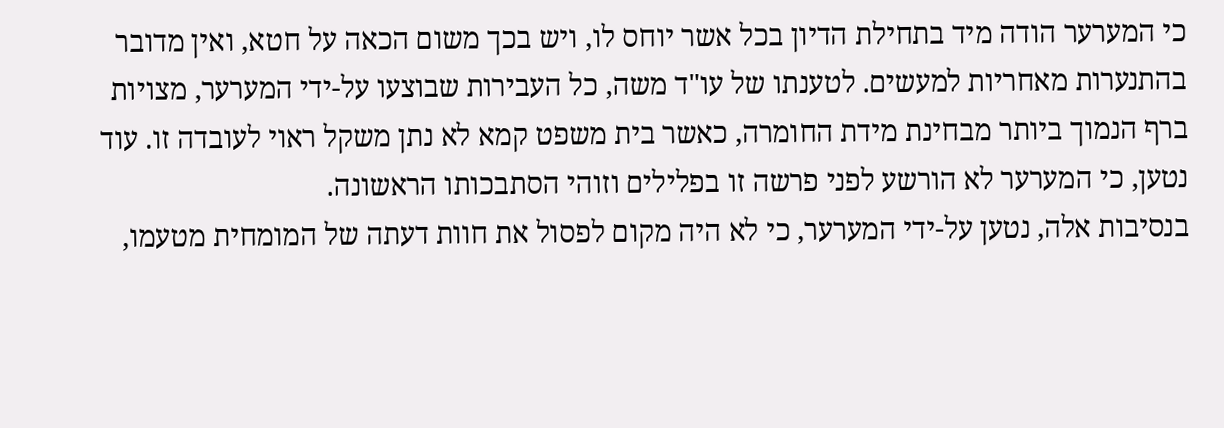כי המערער הודה מיד בתחילת הדיון בכל אשר יוחס לו, ויש בכך משום הכאה על חטא, ואין מדובר בהתנערות מאחריות למעשים. לטענתו של עו"ד משה, כל העבירות שבוצעו על-ידי המערער, מצויות ברף הנמוך ביותר מבחינת מידת החומרה, כאשר בית משפט קמא לא נתן משקל ראוי לעובדה זו. עוד נטען, כי המערער לא הורשע לפני פרשה זו בפלילים וזוהי הסתבכותו הראשונה.
בנסיבות אלה, נטען על-ידי המערער, כי לא היה מקום לפסול את חוות דעתה של המומחית מטעמו,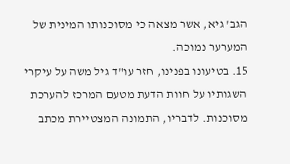הגב' גיא, אשר מצאה כי מסוכנותו המינית של המערער נמוכה.
15. בטיעונו בפנינו, חזר עו"ד גיל משה על עיקרי השגותיו על חוות הדעת מטעם המרכז להערכת מסוכנות. לדבריו, התמונה המצטיירת מכתב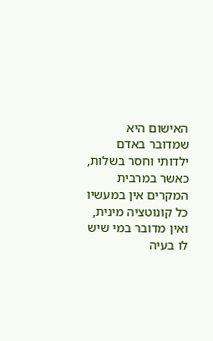האישום היא שמדובר באדם ילדותי וחסר בשלות, כאשר במרבית המקרים אין במעשיו כל קונוטציה מינית, ואין מדובר במי שיש לו בעיה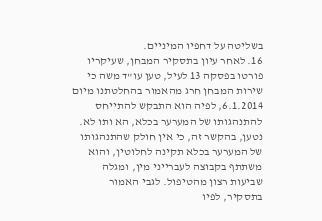בשליטה על דחפיו המיניים.
16. לאחר עיון בתסקיר המבחן, שעיקריו פורטו בפסקה 13 לעיל, טען עו"ד משה כי שירות המבחן חרג מהאמור בהחלטתנו מיום 6.1.2014, לפיה הוא התבקש להתייחס להתנהגותו של המערער בכלא, הא ותו לא. נטען, בהקשר זה, כי אין חולק שהתנהגותו של המערער בכלא תקינה לחלוטין, והוא משתתף בקבוצה לעברייני מין, ומגלה שביעות רצון מהטיפול. לגבי האמור בתסקיר, לפיו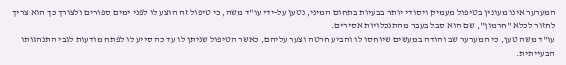המערער אינו מעונין בטיפול מעמיק ויסודי יותר בבעיות בתחום המיני, נטען על-ידי עו"ד משה, כי טיפול זה הוצע לו לפני ימים ספורים ולצורך כך הוא צריך לחזור לכלא "חרמון", שם הוא סבל בעבר מהתנכלויות אסירים.
עו"ד משה טען, כי המערער שב והודה במעשים שיוחסו לו והביע חרטה וצער עליהם, כאשר הטיפול שניתן לו עד כה סייע לו לפתח מודעות לגבי התנהגותו הבעייתית.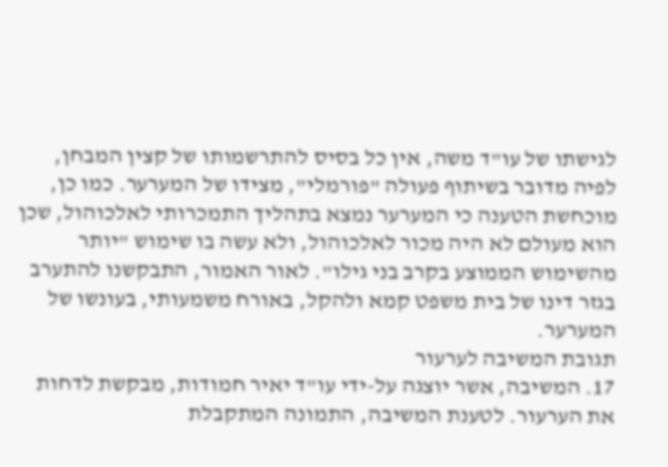לגישתו של עו"ד משה, אין כל בסיס להתרשמותו של קצין המבחן, לפיה מדובר בשיתוף פעולה "פורמלי", מצידו של המערער. כמו כן, מוכחשת הטענה כי המערער נמצא בתהליך התמכרותי לאלכוהול, שכן הוא מעולם לא היה מכור לאלכוהול, ולא עשה בו שימוש "יותר מהשימוש הממוצע בקרב בני גילו". לאור האמור, התבקשנו להתערב בגזר דינו של בית משפט קמא ולהקל, באורח משמעותי, בעונשו של המערער.
תגובת המשיבה לערעור
17. המשיבה, אשר יוצגה על-ידי עו"ד יאיר חמודות, מבקשת לדחות את הערעור. לטענת המשיבה, התמונה המתקבלת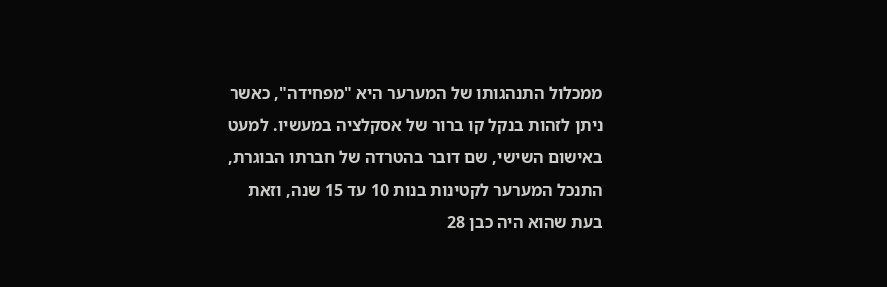ממכלול התנהגותו של המערער היא "מפחידה", כאשר ניתן לזהות בנקל קו ברור של אסקלציה במעשיו. למעט באישום השישי, שם דובר בהטרדה של חברתו הבוגרת, התנכל המערער לקטינות בנות 10 עד 15 שנה, וזאת בעת שהוא היה כבן 28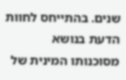שנים. בהתייחס לחוות הדעת בנושא מסוכנותו המינית של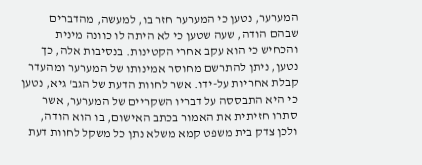המערער, נטען כי המערער חזר בו, למעשה, מהדברים שבהם הודה, שעה שטען כי לא היתה לו כוונה מינית והכחיש כי הוא עקב אחרי הקטינות. בנסיבות אלה, כך נטען, ניתן להתרשם מחוסר אמינותו של המערער ומהעדר קבלת אחריות על-ידו. אשר לחוות הדעת של הגב' גיא, נטען כי היא התבססה על דבריו השקריים של המערער, אשר סתרו חזיתית את האמור בכתב האישום, בו הוא הודה, ולכן צדק בית משפט קמא משלא נתן כל משקל לחוות דעת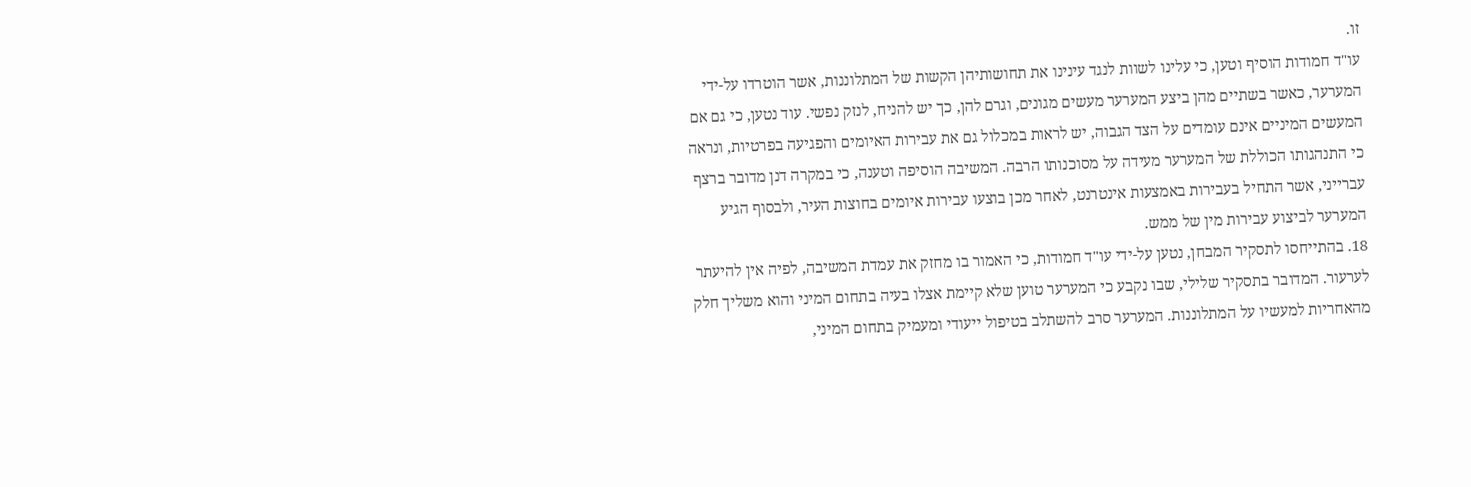זו.
עו"ד חמודות הוסיף וטען, כי עלינו לשוות לנגד עינינו את תחושותיהן הקשות של המתלוננות, אשר הוטרדו על-ידי המערער, כאשר בשתיים מהן ביצע המערער מעשים מגונים, וגרם להן, כך יש להניח, לנזק נפשי. עוד נטען, כי גם אם המעשים המיניים אינם עומדים על הצד הגבוה, יש לראות במכלול גם את עבירות האיומים והפגיעה בפרטיות, ונראה כי התנהגותו הכוללת של המערער מעידה על מסוכנותו הרבה. המשיבה הוסיפה וטענה, כי במקרה דנן מדובר ברצף עברייני, אשר התחיל בעבירות באמצעות אינטרנט, לאחר מכן בוצעו עבירות איומים בחוצות העיר, ולבסוף הגיע המערער לביצוע עבירות מין של ממש.
18. בהתייחסו לתסקיר המבחן, נטען על-ידי עו"ד חמודות, כי האמור בו מחזק את עמדת המשיבה, לפיה אין להיעתר לערעור. המדובר בתסקיר שלילי, שבו נקבע כי המערער טוען שלא קיימת אצלו בעיה בתחום המיני והוא משליך חלק מהאחריות למעשיו על המתלוננות. המערער סרב להשתלב בטיפול ייעודי ומעמיק בתחום המיני,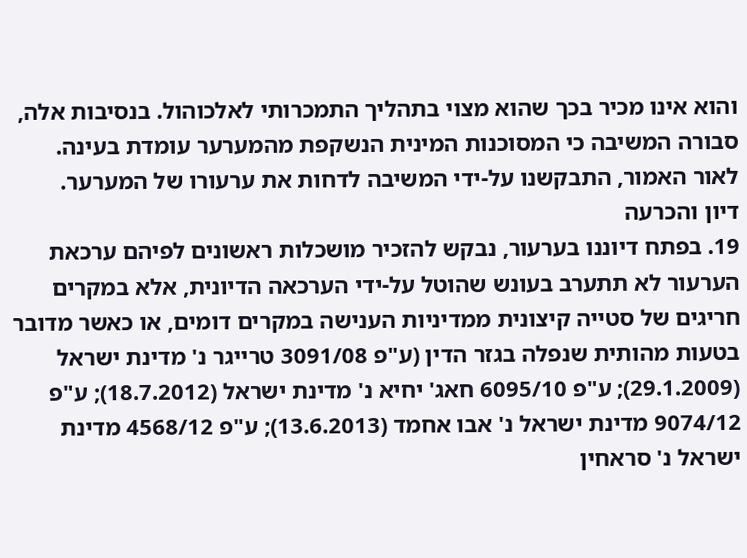והוא אינו מכיר בכך שהוא מצוי בתהליך התמכרותי לאלכוהול. בנסיבות אלה, סבורה המשיבה כי המסוכנות המינית הנשקפת מהמערער עומדת בעינה.
לאור האמור, התבקשנו על-ידי המשיבה לדחות את ערעורו של המערער.
דיון והכרעה
19. בפתח דיוננו בערעור, נבקש להזכיר מושכלות ראשונים לפיהם ערכאת הערעור לא תתערב בעונש שהוטל על-ידי הערכאה הדיונית, אלא במקרים חריגים של סטייה קיצונית ממדיניות הענישה במקרים דומים, או כאשר מדובר בטעות מהותית שנפלה בגזר הדין (ע"פ 3091/08 טרייגר נ' מדינת ישראל (29.1.2009); ע"פ 6095/10 חאג' יחיא נ' מדינת ישראל (18.7.2012); ע"פ 9074/12 מדינת ישראל נ' אבו אחמד (13.6.2013); ע"פ 4568/12 מדינת ישראל נ' סראחין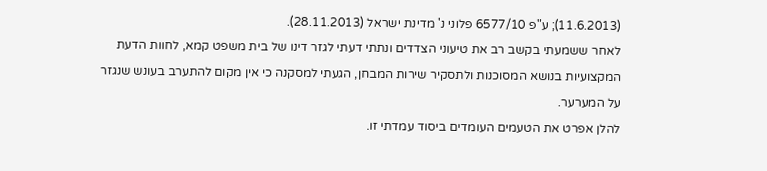(11.6.2013); ע"פ 6577/10 פלוני נ' מדינת ישראל (28.11.2013).
לאחר ששמעתי בקשב רב את טיעוני הצדדים ונתתי דעתי לגזר דינו של בית משפט קמא, לחוות הדעת המקצועיות בנושא המסוכנות ולתסקיר שירות המבחן, הגעתי למסקנה כי אין מקום להתערב בעונש שנגזר על המערער.
להלן אפרט את הטעמים העומדים ביסוד עמדתי זו.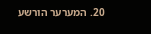20. המערער הורשע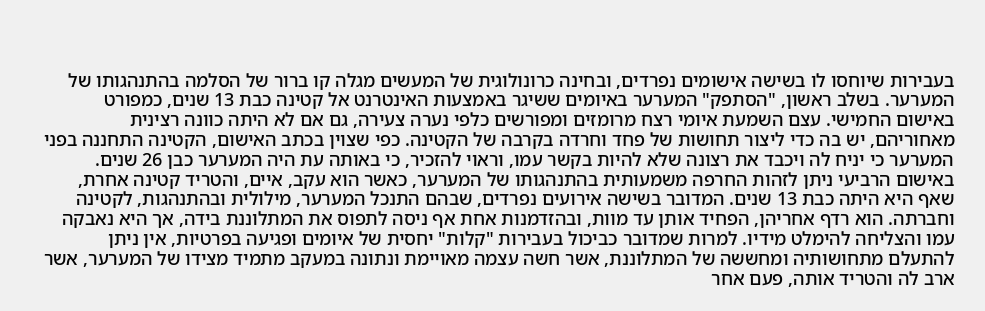בעבירות שיוחסו לו בשישה אישומים נפרדים, ובחינה כרונולוגית של המעשים מגלה קו ברור של הסלמה בהתנהגותו של המערער. בשלב ראשון, "הסתפק" המערער באיומים ששיגר באמצעות האינטרנט אל קטינה כבת 13 שנים, כמפורט באישום החמישי. עצם השמעת איומי רצח מרומזים ומפורשים כלפי נערה צעירה, גם אם לא היתה כוונה רצינית מאחוריהם, יש בה כדי ליצור תחושות של פחד וחרדה בקרבה של הקטינה. כפי שצוין בכתב האישום, הקטינה התחננה בפני המערער כי יניח לה ויכבד את רצונה שלא להיות בקשר עמו, וראוי להזכיר, כי באותה עת היה המערער כבן 26 שנים.
באישום הרביעי ניתן לזהות החרפה משמעותית בהתנהגותו של המערער, כאשר הוא עקב, איים, והטריד קטינה אחרת, שאף היא היתה כבת 13 שנים. המדובר בשישה אירועים נפרדים, שבהם התנכל המערער, מילולית ובהתנהגות, לקטינה וחברתה. הוא רדף אחריהן, הפחיד אותן עד מוות, ובהזדמנות אחת אף ניסה לתפוס את המתלוננת בידה, אך היא נאבקה עמו והצליחה להימלט מידיו. למרות שמדובר כביכול בעבירות "קלות" יחסית של איומים ופגיעה בפרטיות, אין ניתן להתעלם מתחושותיה ומחששה של המתלוננת, אשר חשה עצמה מאויימת ונתונה במעקב מתמיד מצידו של המערער, אשר ארב לה והטריד אותה, פעם אחר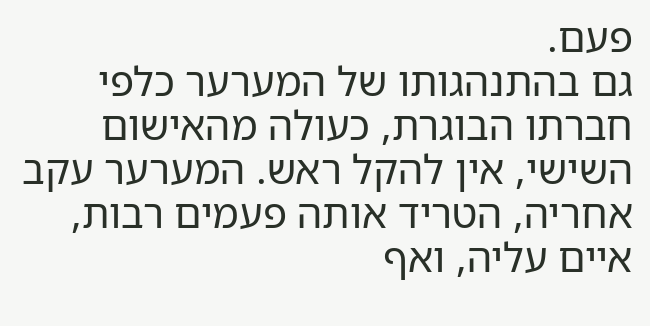פעם.
גם בהתנהגותו של המערער כלפי חברתו הבוגרת, כעולה מהאישום השישי, אין להקל ראש. המערער עקב אחריה, הטריד אותה פעמים רבות, איים עליה, ואף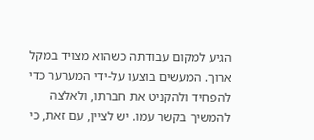הגיע למקום עבודתה כשהוא מצויד במקל ארוך. המעשים בוצעו על-ידי המערער כדי להפחיד ולהקניט את חברתו, ולאלצה להמשיך בקשר עמו. יש לציין, עם זאת, כי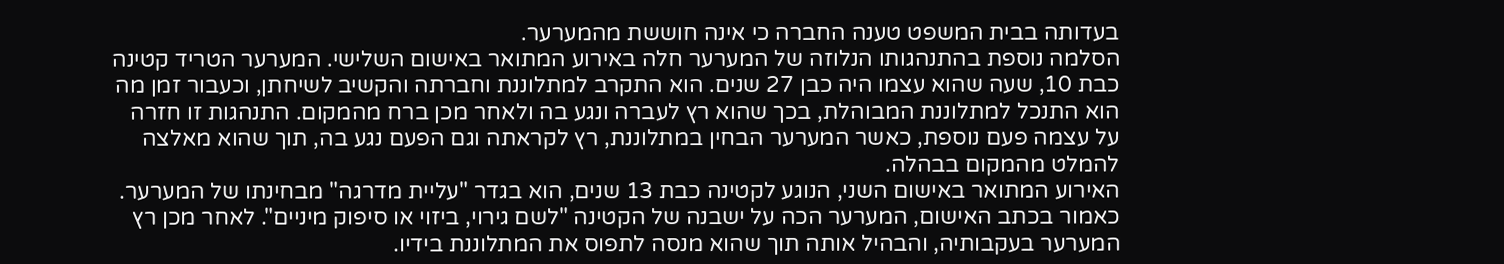בעדותה בבית המשפט טענה החברה כי אינה חוששת מהמערער.
הסלמה נוספת בהתנהגותו הנלוזה של המערער חלה באירוע המתואר באישום השלישי. המערער הטריד קטינה כבת 10, שעה שהוא עצמו היה כבן 27 שנים. הוא התקרב למתלוננת וחברתה והקשיב לשיחתן, וכעבור זמן מה הוא התנכל למתלוננת המבוהלת, בכך שהוא רץ לעברה ונגע בה ולאחר מכן ברח מהמקום. התנהגות זו חזרה על עצמה פעם נוספת, כאשר המערער הבחין במתלוננת, רץ לקראתה וגם הפעם נגע בה, תוך שהוא מאלצה להמלט מהמקום בבהלה.
האירוע המתואר באישום השני, הנוגע לקטינה כבת 13 שנים, הוא בגדר "עליית מדרגה" מבחינתו של המערער. כאמור בכתב האישום, המערער הכה על ישבנה של הקטינה "לשם גירוי, ביזוי או סיפוק מיניים". לאחר מכן רץ המערער בעקבותיה, והבהיל אותה תוך שהוא מנסה לתפוס את המתלוננת בידיו.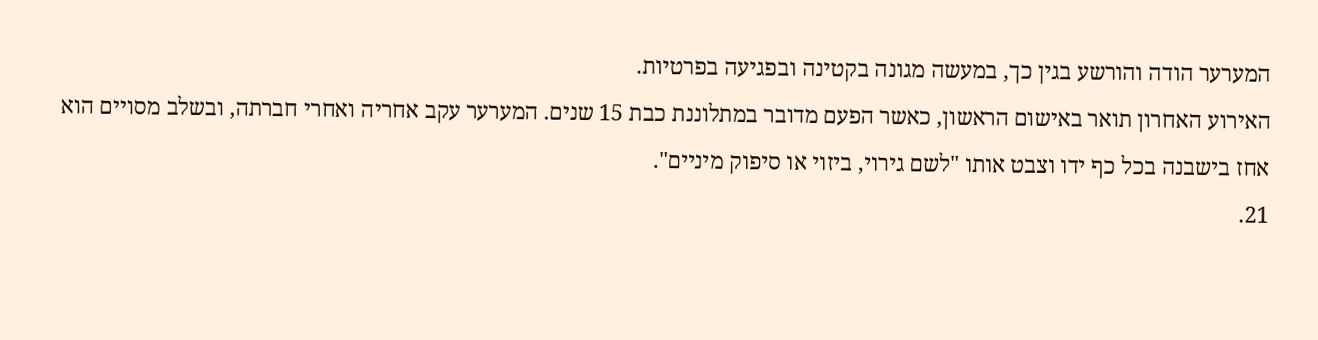המערער הודה והורשע בגין כך, במעשה מגונה בקטינה ובפגיעה בפרטיות.
האירוע האחרון תואר באישום הראשון, כאשר הפעם מדובר במתלוננת כבת 15 שנים. המערער עקב אחריה ואחרי חברתה, ובשלב מסויים הוא אחז בישבנה בכל כף ידו וצבט אותו "לשם גירוי, ביזוי או סיפוק מיניים".
21.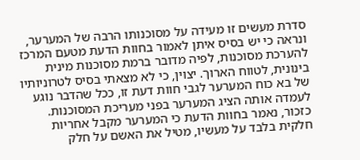סדרת מעשים זו מעידה על מסוכנותו הרבה של המערער, ונראה כי יש בסיס איתן לאמור בחוות הדעת מטעם המרכז להערכת מסוכנות, לפיה מדובר ברמת מסוכנות מינית בינונית, לטווח הארוך. יצוין, כי לא מצאתי בסיס לטרוניותיו של בא כוח המערער לגבי חוות דעת זו, ככל שהדבר נוגע לעמדה אותה הציג המערער בפני מעריכת המסוכנות. כזכור, נאמר בחוות הדעת כי המערער מקבל אחריות חלקית בלבד על מעשיו, מטיל את האשם על חלק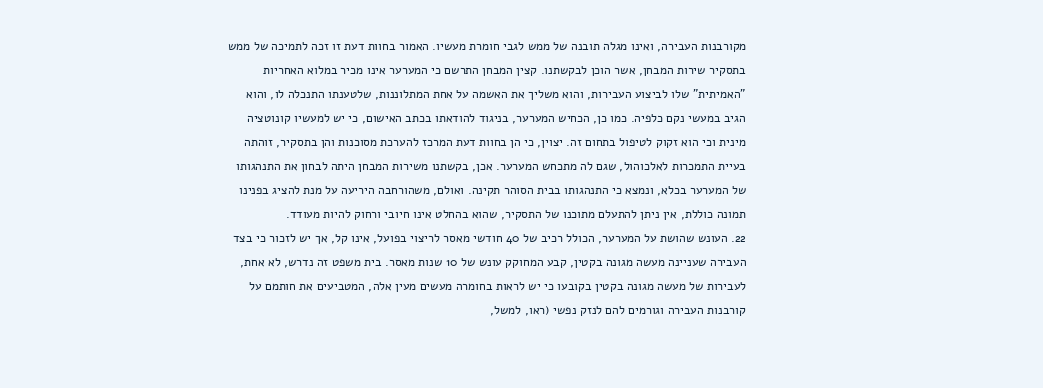מקורבנות העבירה, ואינו מגלה תובנה של ממש לגבי חומרת מעשיו. האמור בחוות דעת זו זכה לתמיכה של ממש בתסקיר שירות המבחן, אשר הוכן לבקשתנו. קצין המבחן התרשם כי המערער אינו מכיר במלוא האחריות "האמיתית" שלו לביצוע העבירות, והוא משליך את האשמה על אחת המתלוננות, שלטענתו התנכלה לו, והוא הגיב במעשי נקם כלפיה. כמו כן, הכחיש המערער, בניגוד להודאתו בכתב האישום, כי יש למעשיו קונוטציה מינית וכי הוא זקוק לטיפול בתחום זה. יצוין, כי הן בחוות דעת המרכז להערכת מסוכנות והן בתסקיר, זוהתה בעיית התמכרות לאלכוהול, שגם לה מתכחש המערער. אכן, בקשתנו משירות המבחן היתה לבחון את התנהגותו של המערער בכלא, ונמצא כי התנהגותו בבית הסוהר תקינה. ואולם, משהורחבה היריעה על מנת להציג בפנינו תמונה כוללת, אין ניתן להתעלם מתוכנו של התסקיר, שהוא בהחלט אינו חיובי ורחוק להיות מעודד.
22. העונש שהושת על המערער, הכולל רכיב של 40 חודשי מאסר לריצוי בפועל, אינו קל, אך יש לזכור כי בצד העבירה שעניינה מעשה מגונה בקטין, קבע המחוקק עונש של 10 שנות מאסר. בית משפט זה נדרש, לא אחת, לעבירות של מעשה מגונה בקטין בקובעו כי יש לראות בחומרה מעשים מעין אלה, המטביעים את חותמם על קורבנות העבירה וגורמים להם לנזק נפשי (ראו, למשל,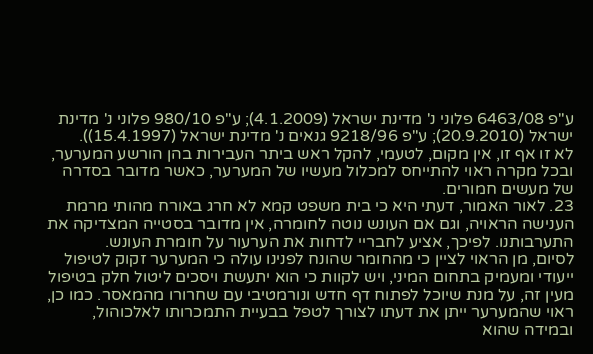ע"פ 6463/08 פלוני נ' מדינת ישראל (4.1.2009); ע"פ 980/10 פלוני נ' מדינת ישראל (20.9.2010); ע"פ 9218/96 גנאים נ' מדינת ישראל (15.4.1997)).
לא זו אף זו, אין מקום, לטעמי, להקל ראש ביתר העבירות בהן הורשע המערער, ובכל מקרה ראוי להתייחס למכלול מעשיו של המערער, כאשר מדובר בסדרה של מעשים חמורים.
23. לאור האמור, דעתי היא כי בית משפט קמא לא חרג באורח מהותי מרמת הענישה הראויה, וגם אם העונש נוטה לחומרה, אין מדובר בסטייה המצדיקה את התערבותנו. לפיכך, אציע לחבריי לדחות את הערעור על חומרת העונש.
לסיום, מן הראוי לציין כי מהחומר שהונח לפנינו עולה כי המערער זקוק לטיפול ייעודי ומעמיק בתחום המיני, ויש לקוות כי הוא יתעשת ויסכים ליטול חלק בטיפול מעין זה, על מנת שיוכל לפתוח דף חדש ונורמטיבי עם שחרורו מהמאסר. כמו כן, ראוי שהמערער ייתן את דעתו לצורך לטפל בבעיית התמכרותו לאלכוהול, ובמידה שהוא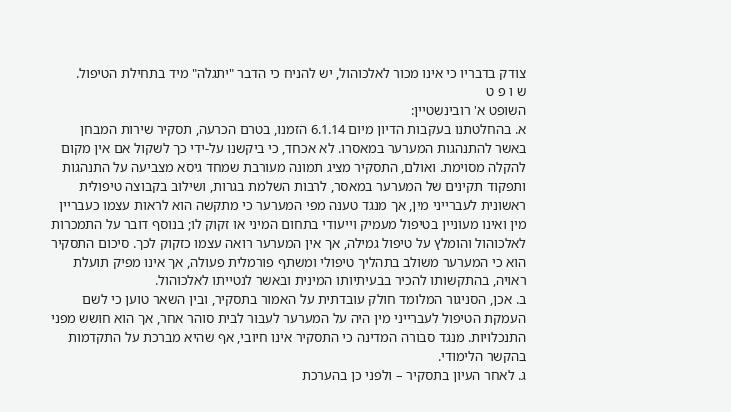צודק בדבריו כי אינו מכור לאלכוהול, יש להניח כי הדבר "יתגלה" מיד בתחילת הטיפול.
ש ו פ ט
השופט א' רובינשטיין:
א. בהחלטתנו בעקבות הדיון מיום 6.1.14 הזמנו, בטרם הכרעה, תסקיר שירות המבחן באשר להתנהגות המערער במאסרו. לא אכחד, כי ביקשנו על-ידי כך לשקול אם אין מקום להקלה מסוימת. ואולם, התסקיר מציג תמונה מעורבת שמחד גיסא מצביעה על התנהגות ותפקוד תקינים של המערער במאסר, לרבות השלמת בגרות, ושילוב בקבוצה טיפולית ראשונית לעברייני מין, אך מנגד טענה מפי המערער כי מתקשה הוא לראות עצמו כעבריין מין ואינו מעוניין בטיפול מעמיק וייעודי בתחום המיני או זקוק לו; בנוסף דובר על התמכרות לאלכוהול והומלץ על טיפול גמילה, אך אין המערער רואה עצמו כזקוק לכך. סיכום התסקיר הוא כי המערער משולב בתהליך טיפולי ומשתף פורמלית פעולה, אך אינו מפיק תועלת ראויה, בהתקשותו להכיר בבעיתיותו המינית ובאשר לנטייתו לאלכוהול.
ב. אכן, הסניגור המלומד חולק עובדתית על האמור בתסקיר, ובין השאר טוען כי לשם העמקת הטיפול לעברייני מין היה על המערער לעבור לבית סוהר אחר, אך הוא חושש מפני התנכלויות. מנגד סבורה המדינה כי התסקיר אינו חיובי, אף שהיא מברכת על התקדמות בהקשר הלימודי.
ג. לאחר העיון בתסקיר – ולפני כן בהערכת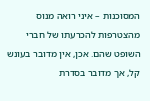המסוכנות – איני רואה מנוס מהצטרפות להכרעתו של חברי השופט שהם. אכן, אין מדובר בעונש קל, אך מדובר בסדרת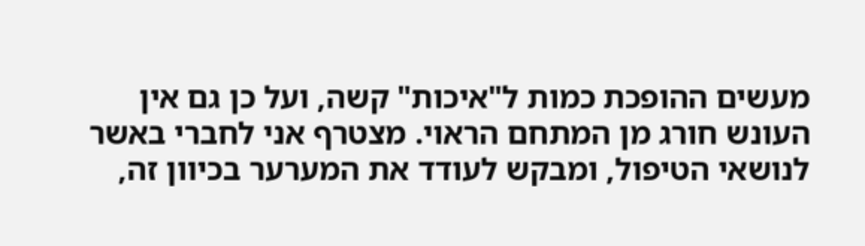מעשים ההופכת כמות ל"איכות" קשה, ועל כן גם אין העונש חורג מן המתחם הראוי. מצטרף אני לחברי באשר לנושאי הטיפול, ומבקש לעודד את המערער בכיוון זה,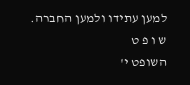למען עתידו ולמען החברה.
ש ו פ ט
השופט י'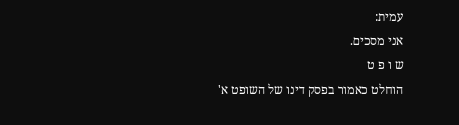עמית:
אני מסכים.
ש ו פ ט
הוחלט כאמור בפסק דינו של השופט א'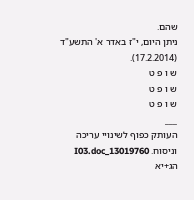שהם.
ניתן היום, י"ז באדר א' התשע"ד (17.2.2014).
ש ו פ ט
ש ו פ ט
ש ו פ ט
___
העותק כפוף לשינויי עריכה וניסוח. 13019760_I03.doc הג+יא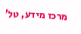מרכז מידע, טל'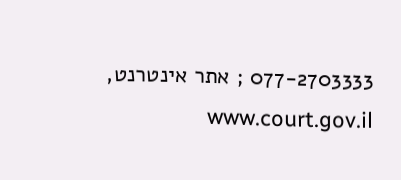077-2703333 ; אתר אינטרנט, www.court.gov.il